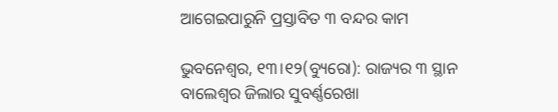ଆଗେଇପାରୁନି ପ୍ରସ୍ତାବିତ ୩ ବନ୍ଦର କାମ

ଭୁବନେଶ୍ୱର, ୧୩।୧୨(ବ୍ୟୁରୋ): ରାଜ୍ୟର ୩ ସ୍ଥାନ ବାଲେଶ୍ୱର ଜିଲାର ସୁବର୍ଣ୍ଣରେଖା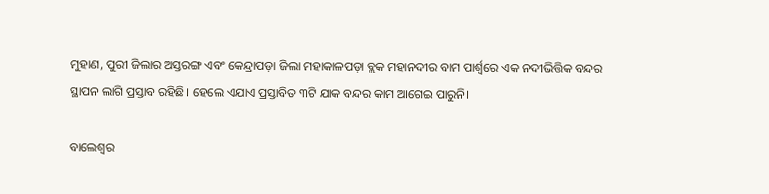ମୁହାଣ, ପୁରୀ ଜିଲାର ଅସ୍ତରଙ୍ଗ ଏବଂ କେନ୍ଦ୍ରାପଡ଼ା ଜିଲା ମହାକାଳପଡ଼ା ବ୍ଲକ ମହାନଦୀର ବାମ ପାର୍ଶ୍ୱରେ ଏକ ନଦୀଭିତ୍ତିକ ବନ୍ଦର ସ୍ଥାପନ ଲାଗି ପ୍ରସ୍ତାବ ରହିଛି। ହେଲେ ଏଯାଏ ପ୍ରସ୍ତାବିତ ୩ଟି ଯାକ ବନ୍ଦର କାମ ଆଗେଇ ପାରୁନି।

ବାଲେଶ୍ୱର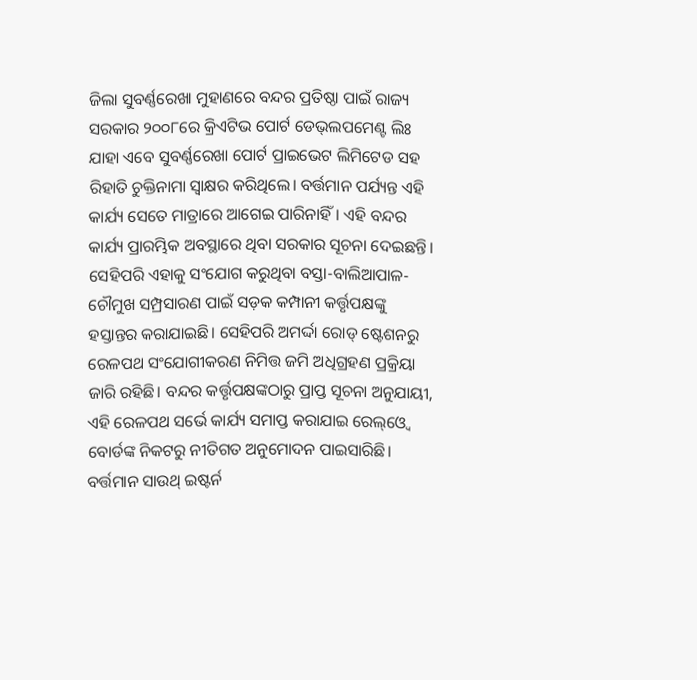ଜିଲା ସୁବର୍ଣ୍ଣରେଖା ମୁହାଣରେ ବନ୍ଦର ପ୍ରତିଷ୍ଠା ପାଇଁ ରାଜ୍ୟ ସରକାର ୨୦୦୮ରେ କ୍ରିଏଟିଭ ପୋର୍ଟ ଡେଭ୍‌ଲପମେଣ୍ଟ ଲିଃ ଯାହା ଏବେ ସୁବର୍ଣ୍ଣରେଖା ପୋର୍ଟ ପ୍ରାଇଭେଟ ଲିମିଟେଡ ସହ ରିହାତି ଚୁକ୍ତିନାମା ସ୍ବାକ୍ଷର କରିଥିଲେ। ବର୍ତ୍ତମାନ ପର୍ଯ୍ୟନ୍ତ ଏହି କାର୍ଯ୍ୟ ସେତେ ମାତ୍ରାରେ ଆଗେଇ ପାରିନାହିଁ। ଏହି ବନ୍ଦର କାର୍ଯ୍ୟ ପ୍ରାରମ୍ଭିକ ଅବସ୍ଥାରେ ଥିବା ସରକାର ସୂଚନା ଦେଇଛନ୍ତି। ସେହିପରି ଏହାକୁ ସଂଯୋଗ କରୁଥିବା ବସ୍ତା-ବାଲିଆପାଳ-ଚୌମୁଖ ସମ୍ପ୍ରସାରଣ ପାଇଁ ସଡ଼କ କମ୍ପାନୀ କର୍ତ୍ତୃପକ୍ଷଙ୍କୁ ହସ୍ତାନ୍ତର କରାଯାଇଛି। ସେହିପରି ଅମର୍ଦ୍ଦା ରୋଡ୍‌ ଷ୍ଟେଶନରୁ ରେଳପଥ ସଂଯୋଗୀକରଣ ନିମିତ୍ତ ଜମି ଅଧିଗ୍ରହଣ ପ୍ରକ୍ରିୟା ଜାରି ରହିଛି। ବନ୍ଦର କର୍ତ୍ତୃପକ୍ଷଙ୍କଠାରୁ ପ୍ରାପ୍ତ ସୂଚନା ଅନୁଯାୟୀ, ଏହି ରେଳପଥ ସର୍ଭେ କାର୍ଯ୍ୟ ସମାପ୍ତ କରାଯାଇ ରେଲ୍‌ଓ୍ବେ ବୋର୍ଡଙ୍କ ନିକଟରୁ ନୀତିଗତ ଅନୁମୋଦନ ପାଇସାରିଛି। ବର୍ତ୍ତମାନ ସାଉଥ୍‌ ଇଷ୍ଟର୍ନ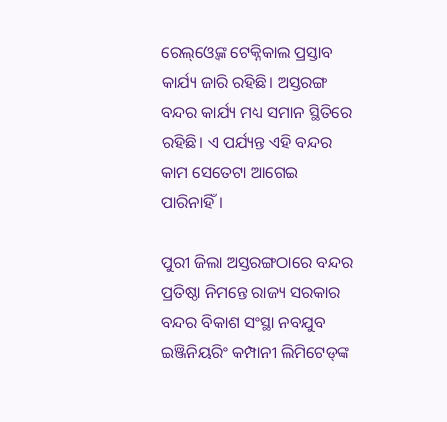ରେଲ୍‌ଓ୍ବେଙ୍କ ଟେକ୍ନିକାଲ ପ୍ରସ୍ତାବ କାର୍ଯ୍ୟ ଜାରି ରହିଛି। ଅସ୍ତରଙ୍ଗ ବନ୍ଦର କାର୍ଯ୍ୟ ମଧ୍ୟ ସମାନ ସ୍ଥିତିରେ ରହିଛି। ଏ ପର୍ଯ୍ୟନ୍ତ ଏହି ବନ୍ଦର କାମ ସେତେଟା ଆଗେଇ ପାରିନାହିଁ।

ପୁରୀ ଜିଲା ଅସ୍ତରଙ୍ଗଠାରେ ବନ୍ଦର ପ୍ରତିଷ୍ଠା ନିମନ୍ତେ ରାଜ୍ୟ ସରକାର ବନ୍ଦର ବିକାଶ ସଂସ୍ଥା ନବଯୁବ ଇଞ୍ଜିନିୟରିଂ କମ୍ପାନୀ ଲିମିଟେଡ୍‌ଙ୍କ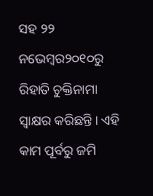ସହ ୨୨ ନଭେମ୍ବର୨୦୧୦ରୁ ରିହାତି ଚୁକ୍ତିନାମା ସ୍ବାକ୍ଷର କରିଛନ୍ତି। ଏହି କାମ ପୂର୍ବରୁ ଜମି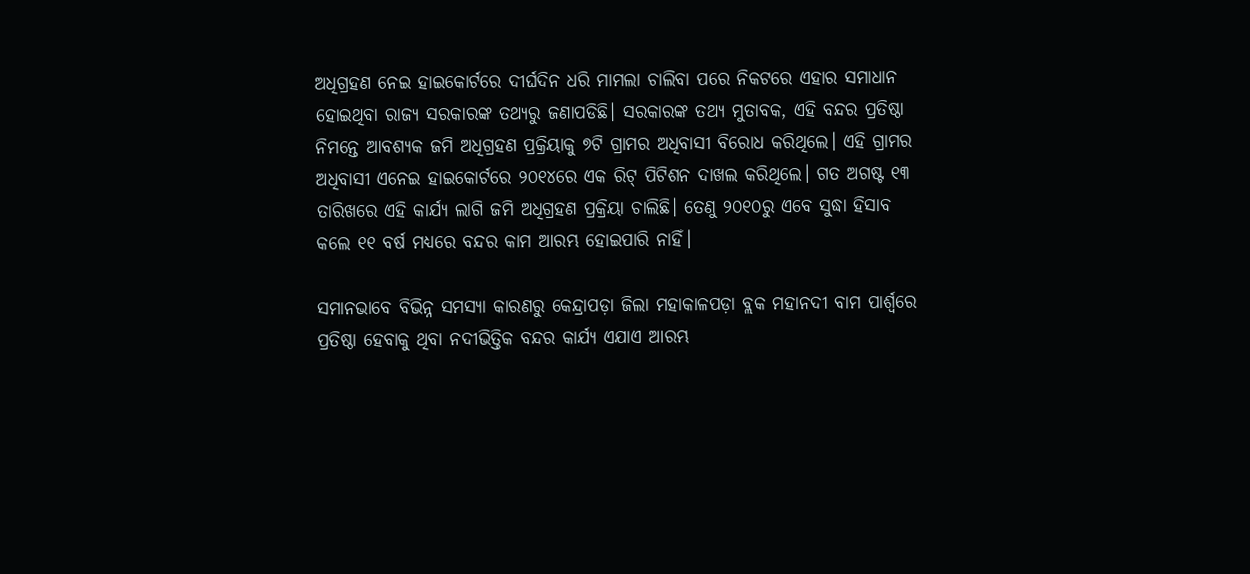ଅଧିଗ୍ରହଣ ନେଇ ହାଇକୋର୍ଟରେ ଦୀର୍ଘଦିନ ଧରି ମାମଲା ଚାଲିବା ପରେ ନିକଟରେ ଏହାର ସମାଧାନ ହୋଇଥିବା ରାଜ୍ୟ ସରକାରଙ୍କ ତଥ୍ୟରୁ ଜଣାପଡିଛି। ସରକାରଙ୍କ ତଥ୍ୟ ମୁତାବକ, ଏହି ବନ୍ଦର ପ୍ରତିଷ୍ଠା ନିମନ୍ତେ ଆବଶ୍ୟକ ଜମି ଅଧିଗ୍ରହଣ ପ୍ରକ୍ରିୟାକୁ ୭ଟି ଗ୍ରାମର ଅଧିବାସୀ ବିରୋଧ କରିଥିଲେ। ଏହି ଗ୍ରାମର ଅଧିବାସୀ ଏନେଇ ହାଇକୋର୍ଟରେ ୨୦୧୪ରେ ଏକ ରିଟ୍‌ ପିଟିଶନ ଦାଖଲ କରିଥିଲେ। ଗତ ଅଗଷ୍ଟ ୧୩ ତାରିଖରେ ଏହି କାର୍ଯ୍ୟ ଲାଗି ଜମି ଅଧିଗ୍ରହଣ ପ୍ରକ୍ରିୟା ଚାଲିଛି। ତେଣୁ ୨୦୧୦ରୁ ଏବେ ସୁଦ୍ଧା ହିସାବ କଲେ ୧୧ ବର୍ଷ ମଧ୍ୟରେ ବନ୍ଦର କାମ ଆରମ୍ଭ ହୋଇପାରି ନାହିଁ।

ସମାନଭାବେ ବିଭିନ୍ନ ସମସ୍ୟା କାରଣରୁ କେନ୍ଦ୍ରାପଡ଼ା ଜିଲା ମହାକାଳପଡ଼ା ବ୍ଲକ ମହାନଦୀ ବାମ ପାର୍ଶ୍ୱରେ ପ୍ରତିଷ୍ଠା ହେବାକୁ ଥିବା ନଦୀଭିତ୍ତିକ ବନ୍ଦର କାର୍ଯ୍ୟ ଏଯାଏ ଆରମ୍ଭ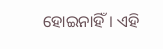ହୋଇନାହିଁ। ଏହି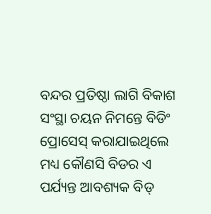ବନ୍ଦର ପ୍ରତିଷ୍ଠା ଲାଗି ବିକାଶ ସଂସ୍ଥା ଚୟନ ନିମନ୍ତେ ବିଡିଂ ପ୍ରୋସେସ୍‌ କରାଯାଇଥିଲେ ମଧ୍ୟ କୌଣସି ବିଡର ଏ ପର୍ଯ୍ୟନ୍ତ ଆବଶ୍ୟକ ବିଡ୍‌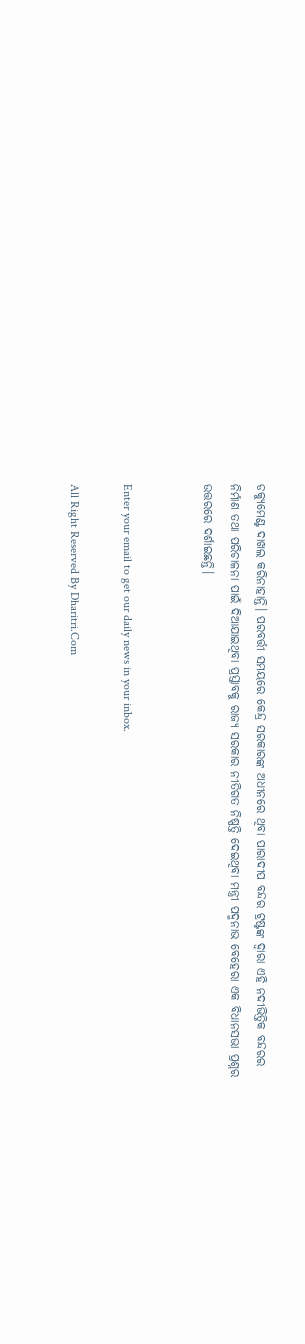ଡକ୍ୟୁମେଣ୍ଟ ଦାଖଲ କରିନାହାନ୍ତି। ପରବର୍ତ୍ତୀ ସମୟରେ କେନ୍ଦ୍ର ସରକାରଙ୍କ ଅଧୀନରେ ଥିବା ପାରାଦୀପ ବନ୍ଦର ଟ୍ରଷ୍ଟଙ୍କ ଦ୍ୱାରା ଏହି ନଦୀଭିତ୍ତିକ ବନ୍ଦରର ନିର୍ମାଣ ତଥା ପରିଚାଳନା ପାଇଁ ଦିଆଯାଇଥିବା ପ୍ରସ୍ତାବକୁ ରାଜ୍ୟ ସରକାର ନୀତିଗତ ନିଷ୍ପତ୍ତି ଦେଇଥିବା ମନ୍ତ୍ରୀ ପଦ୍ମନାଭ ବେହେରା ଏକ ବିଧାନସଭା ପ୍ରଶ୍ନର ଉତ୍ତରରେ ଦର୍ଶାଇଛନ୍ତି।


Enter your email to get our daily news in your inbox.

All Right Reserved By Dharitri.Com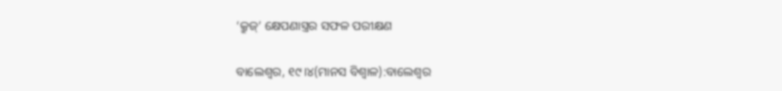‘କ୍ରୁଜ୍‌’ କ୍ଷେପଣାସ୍ତ୍ରର ସଫଳ ପରୀକ୍ଷଣ

ବାଲେଶ୍ୱର, ୧୯।୪(ମାନସ ବିଶ୍ୱାଳ):ବାଲେଶ୍ୱର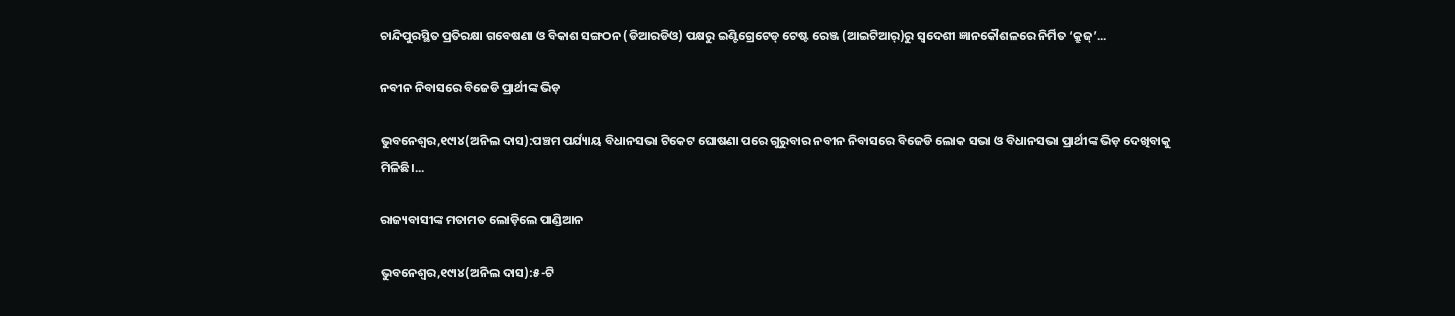ଚାନ୍ଦିପୁରସ୍ଥିତ ପ୍ରତିରକ୍ଷା ଗବେଷଣା ଓ ବିକାଶ ସଙ୍ଗଠନ (ଡିଆରଡିଓ) ପକ୍ଷରୁ ଇଣ୍ଟିଗ୍ରେଟେଡ୍‌ ଟେଷ୍ଟ ରେଞ୍ଜ (ଆଇଟିଆର୍‌)ରୁ ସ୍ବଦେଶୀ ଜ୍ଞାନକୌଶଳରେ ନିର୍ମିତ ‘କ୍ରୁଜ୍‌’...

ନବୀନ ନିବାସରେ ବିଜେଡି ପ୍ରାର୍ଥୀଙ୍କ ଭିଡ଼

ଭୁବନେଶ୍ୱର,୧୯ା୪(ଅନିଲ ଦାସ):ପଞ୍ଚମ ପର୍ଯ୍ୟାୟ ବିଧାନସଭା ଟିକେଟ ଘୋଷଣା ପରେ ଗୁରୁବାର ନବୀନ ନିବାସରେ ବିଜେଡି ଲୋକ ସଭା ଓ ବିଧାନସଭା ପ୍ରାର୍ଥୀଙ୍କ ଭିଡ଼ ଦେଖିବାକୁ ମିଳିଛି।...

ରାଜ୍ୟବାସୀଙ୍କ ମତାମତ ଲୋଡ଼ିଲେ ପାଣ୍ଡିଆନ

ଭୁବନେଶ୍ୱର,୧୯ା୪(ଅନିଲ ଦାସ):୫-ଟି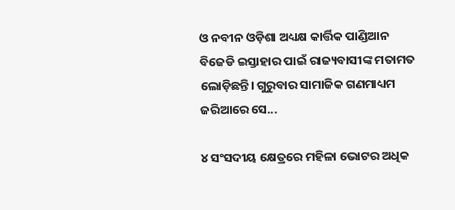ଓ ନବୀନ ଓଡ଼ିଶା ଅଧ୍ୟକ୍ଷ କାର୍ତ୍ତିକ ପାଣ୍ଡିଆନ ବିଜେଡି ଇସ୍ତାହାର ପାଇଁ ରାଜ୍ୟବାସୀଙ୍କ ମତାମତ ଲୋଡ଼ିଛନ୍ତି। ଗୁରୁବାର ସାମାଜିକ ଗଣମାଧ୍ୟମ ଜରିଆରେ ସେ...

୪ ସଂସଦୀୟ କ୍ଷେତ୍ରରେ ମହିଳା ଭୋଟର ଅଧିକ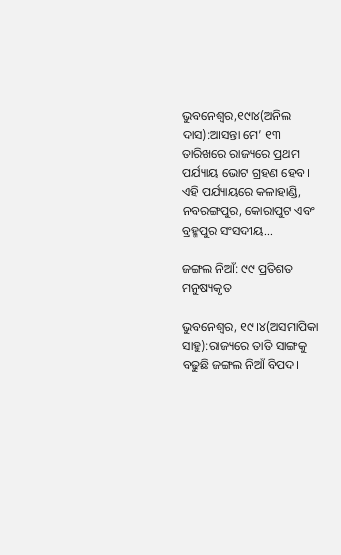ଭୁବନେଶ୍ୱର,୧୯ା୪(ଅନିଲ ଦାସ):ଆସନ୍ତା ମେ’ ୧୩ ତାରିଖରେ ରାଜ୍ୟରେ ପ୍ରଥମ ପର୍ଯ୍ୟାୟ ଭୋଟ ଗ୍ରହଣ ହେବ। ଏହି ପର୍ଯ୍ୟାୟରେ କଳାହାଣ୍ଡି, ନବରଙ୍ଗପୁର, କୋରାପୁଟ ଏବଂ ବ୍ରହ୍ମପୁର ସଂସଦୀୟ...

ଜଙ୍ଗଲ ନିଆଁ: ୯୯ ପ୍ରତିଶତ ମନୁଷ୍ୟକୃତ

ଭୁବନେଶ୍ୱର, ୧୯।୪(ଅସମାପିକା ସାହୁ):ରାଜ୍ୟରେ ତାତି ସାଙ୍ଗକୁ ବଢୁଛି ଜଙ୍ଗଲ ନିଆଁ ବିପଦ।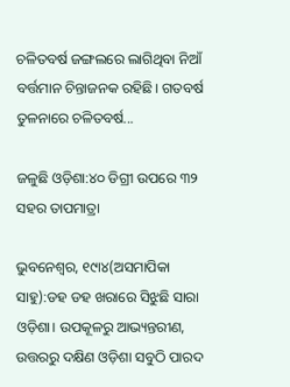ଚଳିତବର୍ଷ ଜଙ୍ଗଲରେ ଲାଗିଥିବା ନିଆଁ ବର୍ତ୍ତମାନ ଚିନ୍ତାଜନକ ରହିଛି। ଗତବର୍ଷ ତୁଳନାରେ ଚଳିତବର୍ଷ...

ଜଳୁଛି ଓଡ଼ିଶା:୪୦ ଡିଗ୍ରୀ ଉପରେ ୩୨ ସହର ତାପମାତ୍ରା

ଭୁବନେଶ୍ୱର, ୧୯ା୪(ଅସମାପିକା ସାହୁ):ଡହ ଡହ ଖରାରେ ସିଝୁଛି ସାରା ଓଡ଼ିଶା। ଉପକୂଳରୁ ଆଭ୍ୟନ୍ତରୀଣ, ଉତ୍ତରରୁ ଦକ୍ଷିଣ ଓଡ଼ିଶା ସବୁଠି ପାରଦ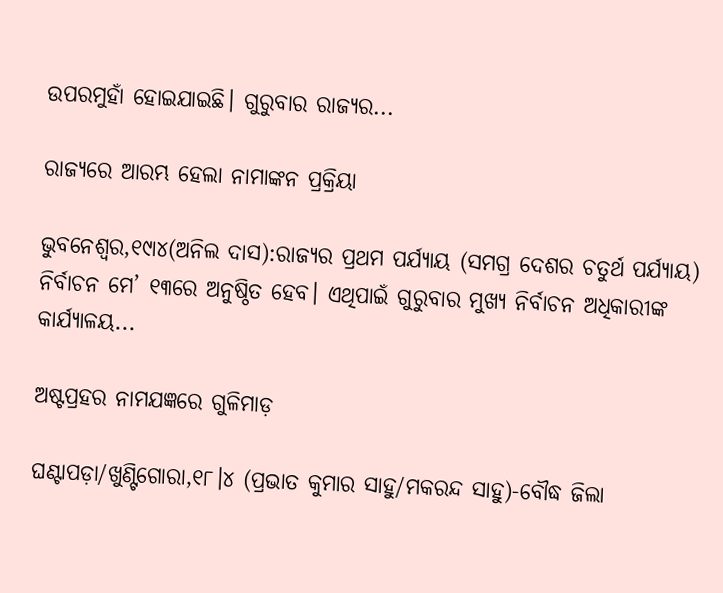ଉପରମୁହାଁ ହୋଇଯାଇଛି। ଗୁରୁବାର ରାଜ୍ୟର...

ରାଜ୍ୟରେ ଆରମ୍ଭ ହେଲା ନାମାଙ୍କନ ପ୍ରକ୍ରିୟା

ଭୁବନେଶ୍ୱର,୧୯ା୪(ଅନିଲ ଦାସ):ରାଜ୍ୟର ପ୍ରଥମ ପର୍ଯ୍ୟାୟ (ସମଗ୍ର ଦେଶର ଚତୁର୍ଥ ପର୍ଯ୍ୟାୟ) ନିର୍ବାଚନ ମେ’ ୧୩ରେ ଅନୁଷ୍ଠିତ ହେବ। ଏଥିପାଇଁ ଗୁରୁବାର ମୁଖ୍ୟ ନିର୍ବାଚନ ଅଧିକାରୀଙ୍କ କାର୍ଯ୍ୟାଳୟ...

ଅଷ୍ଟପ୍ରହର ନାମଯଜ୍ଞରେ ଗୁଳିମାଡ଼

ଘଣ୍ଟାପଡ଼ା/ଖୁଣ୍ଟିଗୋରା,୧୮।୪ (ପ୍ରଭାତ କୁମାର ସାହୁ/ମକରନ୍ଦ ସାହୁ)-ବୌଦ୍ଧ ଜିଲା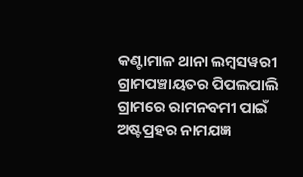କଣ୍ଟାମାଳ ଥାନା ଲମ୍ବସୱରୀ ଗ୍ରାମପଞ୍ଚାୟତର ପିପଲପାଲି ଗ୍ରାମରେ ରାମନବମୀ ପାଇଁ ଅଷ୍ଟପ୍ରହର ନାମଯଜ୍ଞ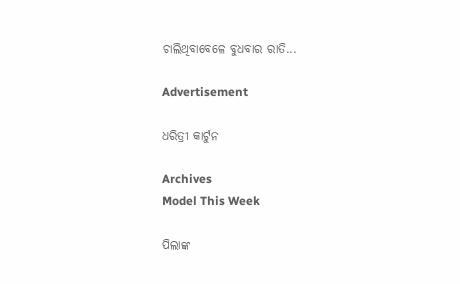ଚାଲିଥିବାବେଳେ ବୁଧବାର ରାତି...

Advertisement

ଧରିତ୍ରୀ କାର୍ଟୁନ

Archives
Model This Week

ପିଲାଙ୍କ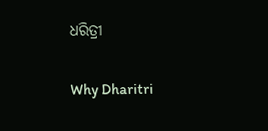ଧରିତ୍ରୀ

Why Dharitri